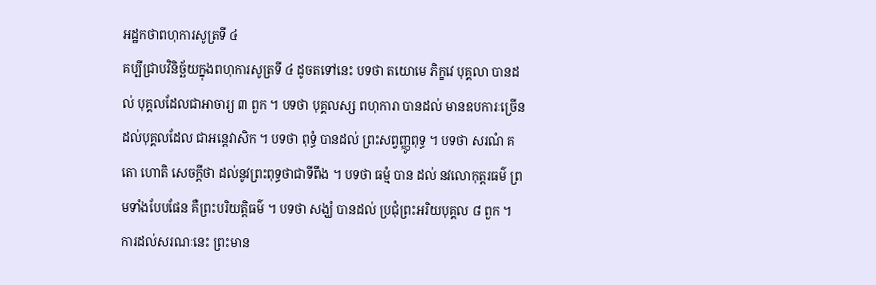អដ្ឋកថាពហុការសូត្រទី ៤
គប្បីជ្រាបវិនិច្ឆ័យក្នុងពហុការសូត្រទី ៤ ដូចតទៅនេះ បទថា តយោមេ ភិក្ខវេ បុគ្គលា បានដល់ បុគ្គលដែលជាអាចារ្យ ៣ ពួក ។ បទថា បុគ្គលស្ស ពហុការា បានដល់ មានឧបការៈច្រើនដល់បុគ្គលដែល ជាអន្តេវាសិក ។ បទថា ពុទ្ធំ បានដល់ ព្រះសព្វញ្ញូពុទ្ធ ។ បទថា សរណំ គតោ ហោតិ សេចក្តីថា ដល់នូវព្រះពុទ្ធថាជាទីពឹង ។ បទថា ធម្មំ បាន ដល់ នវលោកុត្តរធម៌ ព្រមទាំងបែបផែន គឺព្រះបរិយត្តិធម៌ ។ បទថា សង្ឃំ បានដល់ ប្រជុំព្រះអរិយបុគ្គល ៨ ពួក ។ ការដល់សរណៈនេះ ព្រះមាន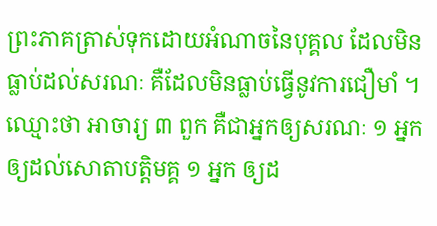ព្រះភាគត្រាស់ទុកដោយអំណាចនៃបុគ្គល ដែលមិនធ្លាប់ដល់សរណៈ គឺដែលមិនធ្លាប់ធ្វើនូវការជឿមាំ ។ ឈ្មោះថា អាចារ្យ ៣ ពួក គឺជាអ្នកឲ្យសរណៈ ១ អ្នកឲ្យដល់សោតាបត្តិមគ្គ ១ អ្នក ឲ្យដ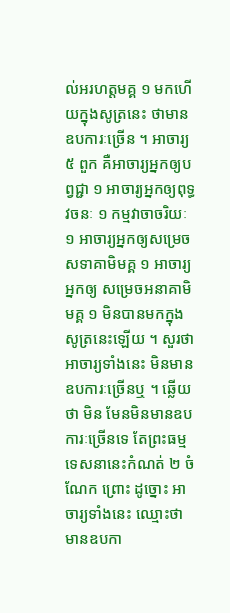ល់អរហត្តមគ្គ ១ មកហើយក្នុងសូត្រនេះ ថាមានឧបការៈច្រើន ។ អាចារ្យ ៥ ពួក គឺអាចារ្យអ្នកឲ្យបព្វជ្ជា ១ អាចារ្យអ្នកឲ្យពុទ្ធវចនៈ ១ កម្មវាចាចរិយៈ ១ អាចារ្យអ្នកឲ្យសម្រេចសទាគាមិមគ្គ ១ អាចារ្យអ្នកឲ្យ សម្រេចអនាគាមិមគ្គ ១ មិនបានមកក្នុងសូត្រនេះឡើយ ។ សួរថា អាចារ្យទាំងនេះ មិនមានឧបការៈច្រើនឬ ។ ឆ្លើយថា មិន មែនមិនមានឧបការៈច្រើនទេ តែព្រះធម្មទេសនានេះកំណត់ ២ ចំណែក ព្រោះ ដូច្នោះ អាចារ្យទាំងនេះ ឈ្មោះថា មានឧបកា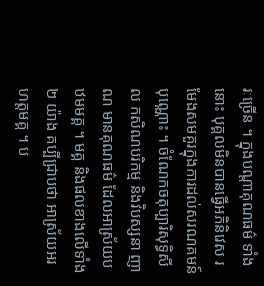រៈច្រើន ។ ក្នុងបណ្តាគុណធម៌ ទាំងនោះ បុគ្គលមិនបានធ្វើអភិនិវេស រមែងសមគួរក្នុងការដល់សរណគមន៍ បុណ្ណោះ ។ ចំណែកចតុប្បារិសុទ្ធិសីល កសិណបរិកម្ម និងវិបស្សនា ញាណ មានគុណធម៌ ដែលអាស្រ័យបឋមមគ្គ ។ មគ្គ និងផលខាងលើទាំង ២ យ៉ាង គប្បីជ្រាបថា អាស្រ័យអរហត្តមគ្គ ។ ប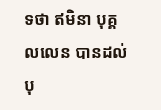ទថា ឥមិនា បុគ្គលលេន បានដល់ បុ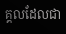គ្គលដែលជា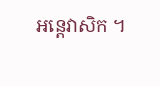អន្តេវាសិក ។